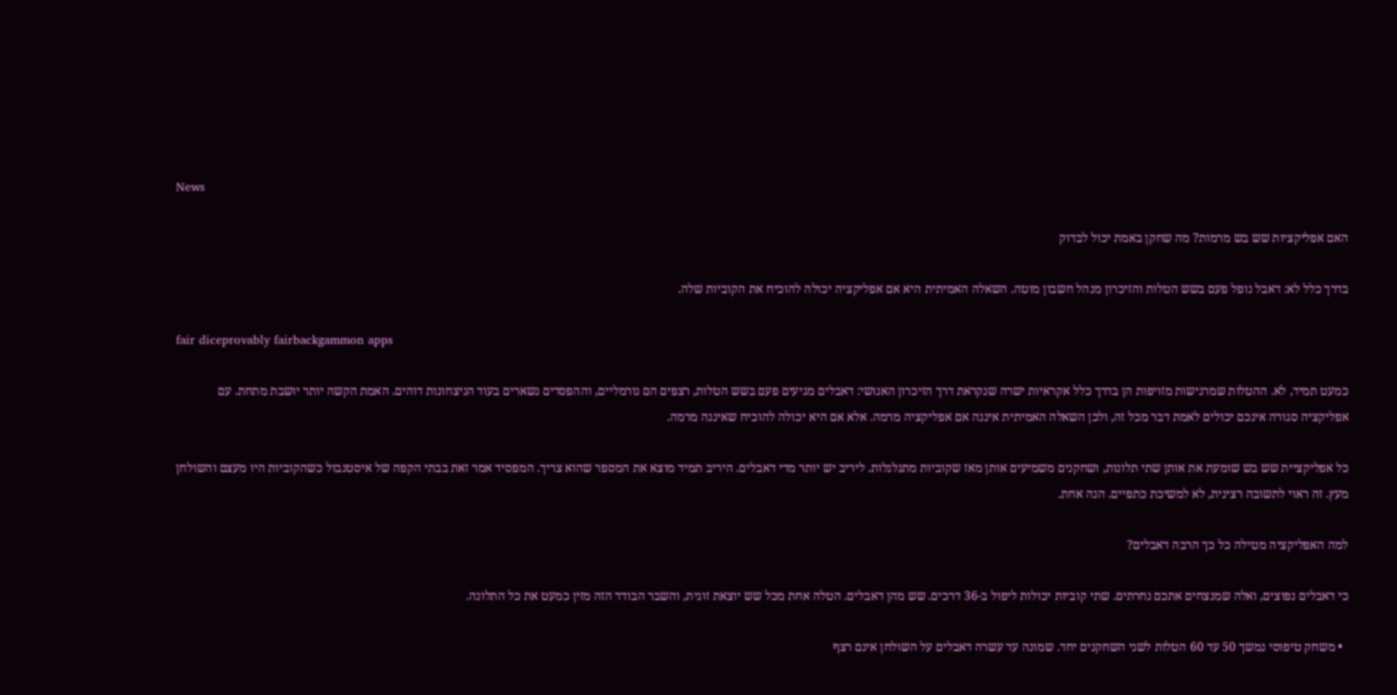News

האם אפליקציות שש בש מרמות? מה שחקן באמת יכול לבדוק

בדרך כלל לא: דאבל נופל פעם בשש הטלות והזיכרון מנהל חשבון מוטה. השאלה האמיתית היא אם אפליקציה יכולה להוכיח את הקוביות שלה.

fair diceprovably fairbackgammon apps

כמעט תמיד, לא. ההטלות שמרגישות מזויפות הן בדרך כלל אקראיות ישרה שנקראת דרך הזיכרון האנושי: דאבלים מגיעים פעם בשש הטלות, רצפים הם נורמליים, וההפסדים נשארים בעוד הניצחונות דוהים. האמת הקשה יותר יושבת מתחת. עם אפליקציה סגורה אינכם יכולים לאמת דבר מכל זה, ולכן השאלה האמיתית איננה אם אפליקציה מרמה. אלא אם היא יכולה להוכיח שאיננה מרמה.

כל אפליקציית שש בש שומעת את אותן שתי תלונות, ושחקנים משמיעים אותן מאז שקוביות מתגלגלות. ליריב יש יותר מדי דאבלים. היריב תמיד מוצא את המספר שהוא צריך. המפסיד אמר זאת בבתי הקפה של איסטנבול כשהקוביות היו מעצם והשולחן מעץ. זה ראוי לתשובה רצינית, לא למשיכת כתפיים. הנה אחת.

למה האפליקציה מטילה כל כך הרבה דאבלים?

כי דאבלים נפוצים, ואלה שמנצחים אתכם נחרתים. שתי קוביות יכולות ליפול ב-36 דרכים. שש מהן דאבלים. הטלה אחת מכל שש יוצאת זוגית, והשבר הבודד הזה מזין כמעט את כל התלונה.

  • משחק טיפוסי נמשך 50 עד 60 הטלות לשני השחקנים יחד. שמונה עד עשרה דאבלים על השולחן אינם רצף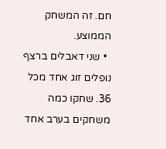חם. זה המשחק הממוצע.
  • שני דאבלים ברצף נופלים זוג אחד מכל 36. שחקו כמה משחקים בערב אחד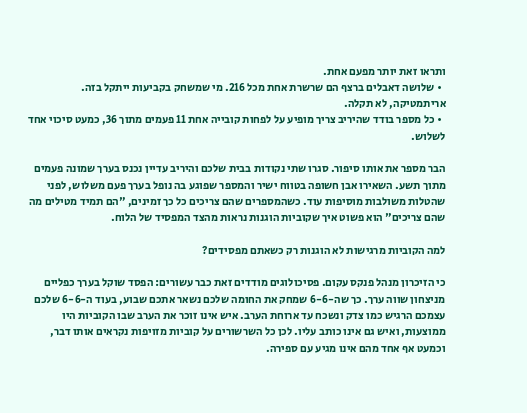ותראו זאת יותר מפעם אחת.
  • שלושה דאבלים ברצף הם שרשרת אחת מכל 216. מי שמשחק בקביעות ייתקל בזה. אריתמטיקה, לא תקלה.
  • כל מספר בודד שהיריב צריך מופיע על לפחות קובייה אחת 11 פעמים מתוך 36, כמעט סיכוי אחד לשלוש.

הבר מספר את אותו סיפור. סגרו שתי נקודות בבית שלכם והיריב עדיין נכנס בערך שמונה פעמים מתוך תשע. השאירו אבן חשופה בטווח ישיר והמספר שפוגע בה נופל בערך פעם משלוש, לפני שהטלות משולבות מוסיפות עוד. כשהמספרים שהם צריכים כל כך זמינים, "הם תמיד מטילים מה שהם צריכים" הוא פשוט איך שקוביות הוגנות נראות מהצד המפסיד של הלוח.

למה הקוביות מרגישות לא הוגנות רק כשאתם מפסידים?

כי הזיכרון מנהל פנקס עקום. פסיכולוגים מודדים זאת כבר עשורים: הפסד שוקל בערך כפליים מניצחון שווה ערך. כך שה-6-6 שמחק את החומה שלכם נשאר אתכם שבוע, בעוד ה-6-6 שלכם עצמכם הרגיש כמו צדק ונשכח עד ארוחת הערב. איש אינו זוכר את הערב שבו הקוביות היו ממוצעות, ואיש גם אינו כותב עליו. לכן כל השרשורים על קוביות מזויפות נקראים אותו דבר, וכמעט אף אחד מהם אינו מגיע עם ספירה.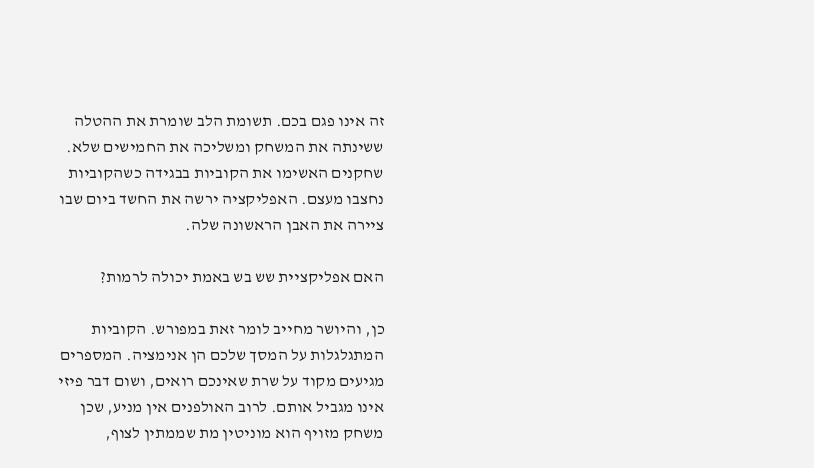זה אינו פגם בכם. תשומת הלב שומרת את ההטלה ששינתה את המשחק ומשליכה את החמישים שלא. שחקנים האשימו את הקוביות בבגידה כשהקוביות נחצבו מעצם. האפליקציה ירשה את החשד ביום שבו ציירה את האבן הראשונה שלה.

האם אפליקציית שש בש באמת יכולה לרמות?

כן, והיושר מחייב לומר זאת במפורש. הקוביות המתגלגלות על המסך שלכם הן אנימציה. המספרים מגיעים מקוד על שרת שאינכם רואים, ושום דבר פיזי אינו מגביל אותם. לרוב האולפנים אין מניע, שכן משחק מזויף הוא מוניטין מת שממתין לצוף,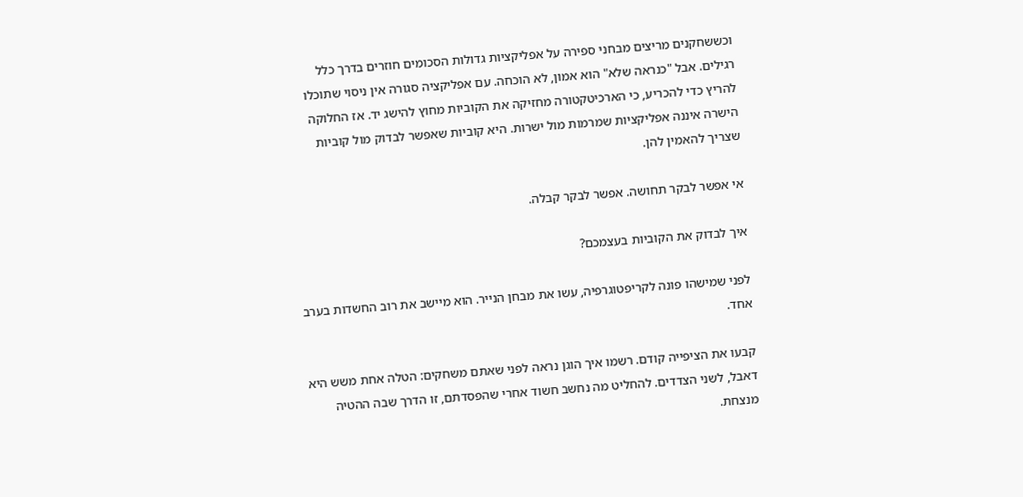וכששחקנים מריצים מבחני ספירה על אפליקציות גדולות הסכומים חוזרים בדרך כלל רגילים. אבל "כנראה שלא" הוא אמון, לא הוכחה. עם אפליקציה סגורה אין ניסוי שתוכלו להריץ כדי להכריע, כי הארכיטקטורה מחזיקה את הקוביות מחוץ להישג יד. אז החלוקה הישרה איננה אפליקציות שמרמות מול ישרות. היא קוביות שאפשר לבדוק מול קוביות שצריך להאמין להן.

אי אפשר לבקר תחושה. אפשר לבקר קבלה.

איך לבדוק את הקוביות בעצמכם?

לפני שמישהו פונה לקריפטוגרפיה, עשו את מבחן הנייר. הוא מיישב את רוב החשדות בערב אחד.

קבעו את הציפייה קודם. רשמו איך הוגן נראה לפני שאתם משחקים: הטלה אחת משש היא דאבל, לשני הצדדים. להחליט מה נחשב חשוד אחרי שהפסדתם, זו הדרך שבה ההטיה מנצחת.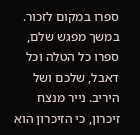ספרו במקום לזכור. במשך מפגש שלם, ספרו כל הטלה וכל דאבל, שלכם ושל היריב. נייר מנצח זיכרון, כי הזיכרון הוא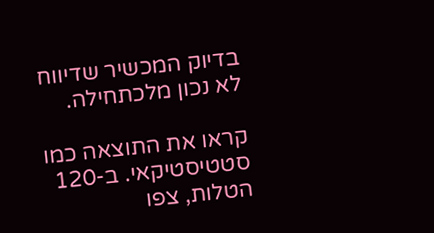בדיוק המכשיר שדיווח לא נכון מלכתחילה.

קראו את התוצאה כמו סטטיסטיקאי. ב-120 הטלות, צפו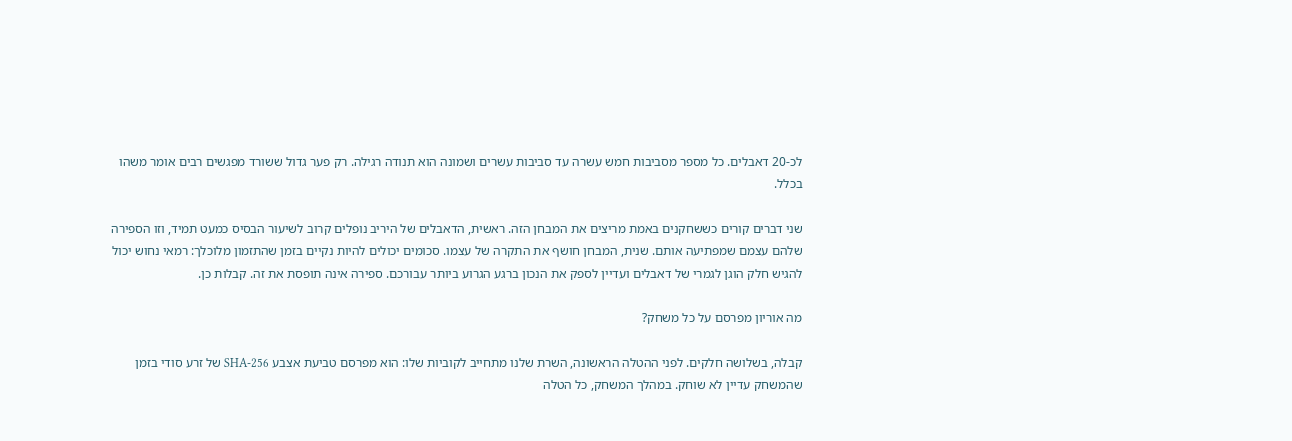לכ-20 דאבלים. כל מספר מסביבות חמש עשרה עד סביבות עשרים ושמונה הוא תנודה רגילה. רק פער גדול ששורד מפגשים רבים אומר משהו בכלל.

שני דברים קורים כששחקנים באמת מריצים את המבחן הזה. ראשית, הדאבלים של היריב נופלים קרוב לשיעור הבסיס כמעט תמיד, וזו הספירה שלהם עצמם שמפתיעה אותם. שנית, המבחן חושף את התקרה של עצמו. סכומים יכולים להיות נקיים בזמן שהתזמון מלוכלך: רמאי נחוש יכול להגיש חלק הוגן לגמרי של דאבלים ועדיין לספק את הנכון ברגע הגרוע ביותר עבורכם. ספירה אינה תופסת את זה. קבלות כן.

מה אוריון מפרסם על כל משחק?

קבלה, בשלושה חלקים. לפני ההטלה הראשונה, השרת שלנו מתחייב לקוביות שלו: הוא מפרסם טביעת אצבע SHA-256 של זרע סודי בזמן שהמשחק עדיין לא שוחק. במהלך המשחק, כל הטלה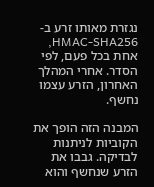נגזרת מאותו זרע ב-HMAC-SHA256, אחת בכל פעם, לפי הסדר. אחרי המהלך האחרון, הזרע עצמו נחשף.

המבנה הזה הופך את הקוביות לניתנות לבדיקה. גבבו את הזרע שנחשף והוא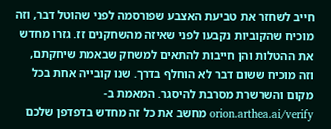חייב לשחזר את טביעת האצבע שפורסמה לפני שהוטל דבר, וזה מוכיח שהקוביות נקבעו לפני שאיזה מהשחקנים זז. גזרו מחדש את ההטלות והן חייבות להתאים למשחק שבאמת שיחקתם, וזה מוכיח ששום דבר לא הוחלף בדרך. שנו קובייה אחת בכל מקום והשרשרת מסרבת להיסגר. המאמת ב-orion.arthea.ai/verify מחשב את כל זה מחדש בדפדפן שלכם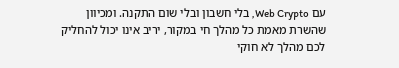עם Web Crypto, בלי חשבון ובלי שום התקנה. ומכיוון שהשרת מאמת כל מהלך חי במקור, יריב אינו יכול להחליק לכם מהלך לא חוקי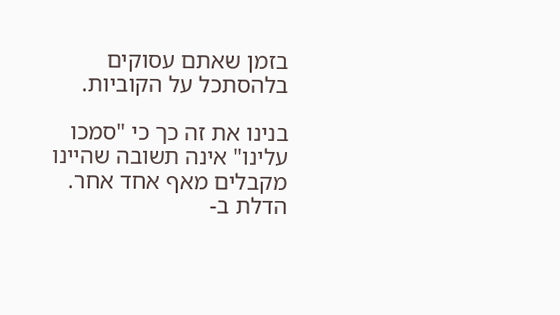בזמן שאתם עסוקים בלהסתכל על הקוביות.

בנינו את זה כך כי "סמכו עלינו" אינה תשובה שהיינו מקבלים מאף אחד אחר. הדלת ב-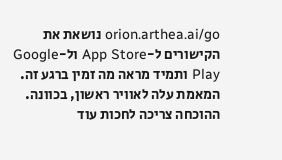orion.arthea.ai/go נושאת את הקישורים ל-App Store ול-Google Play ותמיד מראה מה זמין ברגע זה. המאמת עלה לאוויר ראשון, בכוונה. ההוכחה צריכה לחכות עוד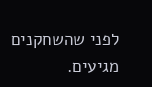לפני שהשחקנים מגיעים.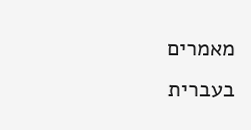מאמרים בעברית